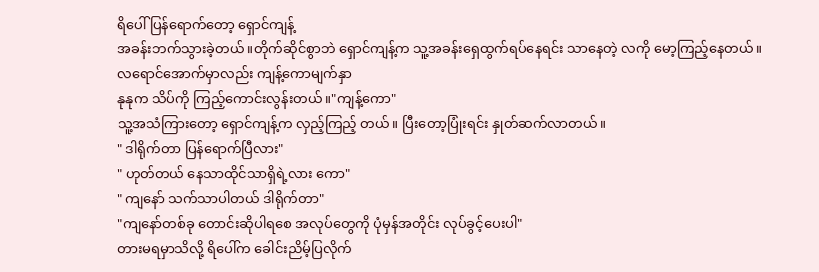ရိပေါ် ပြန်ရောက်တော့ ရှောင်ကျန့်
အခန်းဘက်သွားခဲ့တယ်။တိုက်ဆိုင်စွာဘဲ ရှောင်ကျန့်က သူ့အခန်းရှေထွက်ရပ်နေရင်း သာနေတဲ့ လကို မော့ကြည့်နေတယ်။
လရောင်အောက်မှာလည်း ကျန့်ကောမျက်နှာ
နုနုက သိပ်ကို ကြည့်ကောင်းလွန်းတယ်။"ကျန့်ကော"
သူ့အသံကြားတော့ ရှောင်ကျန့်က လှည့်ကြည့် တယ်။ ပြီးတော့ပြုံးရင်း နှုတ်ဆက်လာတယ်။
" ဒါရိုက်တာ ပြန်ရောက်ပြီလား"
" ဟုတ်တယ် နေသာထိုင်သာရှိရဲ့လား ကော"
" ကျနော် သက်သာပါတယ် ဒါရိုက်တာ"
"ကျနော်တစ်ခု တောင်းဆိုပါရစေ အလုပ်တွေကို ပုံမှန်အတိုင်း လုပ်ခွင့်ပေးပါ"
တားမရမှာသိလို့ ရိပေါ်က ခေါင်းညိမ့်ပြလိုက်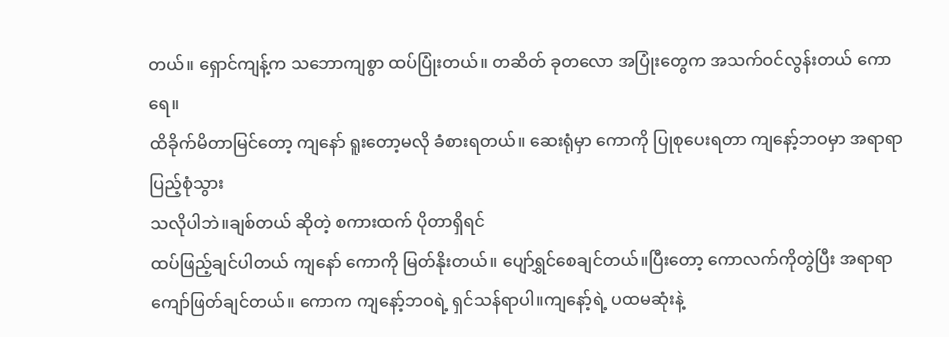တယ်။ ရှောင်ကျန့်က သဘောကျစွာ ထပ်ပြုံးတယ်။ တဆိတ် ခုတလော အပြုံးတွေက အသက်ဝင်လွန်းတယ် ကောရေ။
ထိခိုက်မိတာမြင်တော့ ကျနော် ရူးတော့မလို ခံစားရတယ်။ ဆေးရုံမှာ ကောကို ပြုစုပေးရတာ ကျနော့်ဘဝမှာ အရာရာပြည့်စုံသွား
သလိုပါဘဲ။ချစ်တယ် ဆိုတဲ့ စကားထက် ပိုတာရှိရင်
ထပ်ဖြည့်ချင်ပါတယ် ကျနော် ကောကို မြတ်နိုးတယ်။ ပျော်ရွှင်စေချင်တယ်။ပြီးတော့ ကောလက်ကိုတွဲပြီး အရာရာကျော်ဖြတ်ချင်တယ်။ ကောက ကျနော့်ဘဝရဲ့ ရှင်သန်ရာပါ။ကျနော့်ရဲ့ ပထမဆုံးနဲ့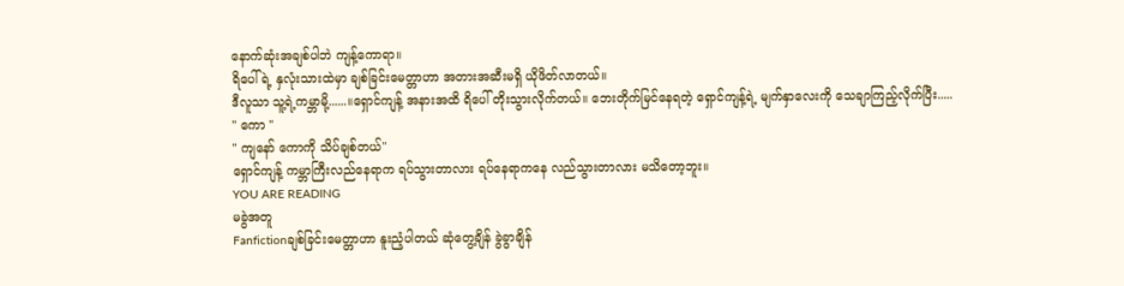နောက်ဆုံးအချစ်ပါဘဲ ကျန့်ကောရာ။
ရိပေါ်ရဲ့ နှလုံးသားထဲမှာ ချစ်ခြင်းမေတ္တာဟာ အတားအဆီးမရှိ ယိုဖိတ်လာတယ်။
ဒီလူသာ သူ့ရဲ့ကမ္ဘာမို့......။ရှောင်ကျန့် အနားအထိ ရိပေါ် တိုးသွားလိုက်တယ်။ ဘေးတိုက်မြင်နေရတဲ့ ရှောင်ကျန့်ရဲ့ မျက်နှာလေးကို သေချာကြည့်လိုက်ပြီး.....
" ကော "
" ကျနော် ကောကို သိပ်ချစ်တယ်"
ရှောင်ကျန့် ကမ္ဘာကြီးလည်နေရာက ရပ်သွားတာလား ရပ်နေရာကနေ လည်သွားတာလား မသိတော့ဘူး။
YOU ARE READING
မခွဲအတူ
Fanfictionချစ်ခြင်းမေတ္တာဟာ နူးညံ့ပါတယ် ဆုံတွေ့ချိန် ခွဲခွာချိန်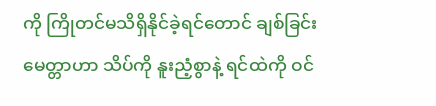ကို ကြိုတင်မသိရှိနိုင်ခဲ့ရင်တောင် ချစ်ခြင်း မေတ္တာဟာ သိပ်ကို နူးညံ့စွာနဲ့ ရင်ထဲကို ဝင်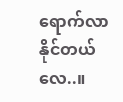ရောက်လာနိုင်တယ်လေ..။